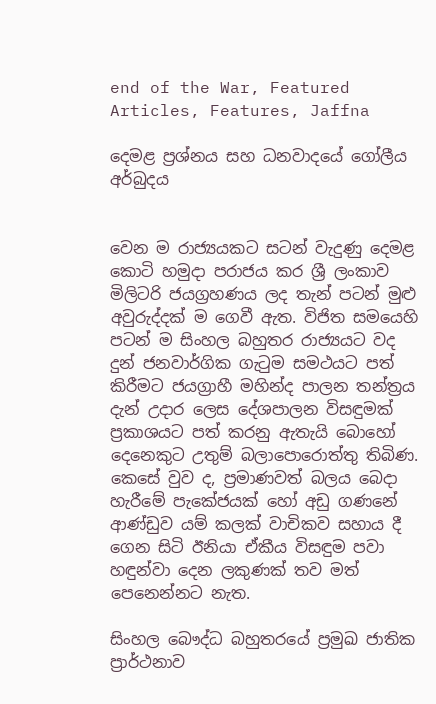end of the War, Featured Articles, Features, Jaffna

දෙමළ ප්‍රශ්නය සහ ධනවාදයේ ගෝලීය අර්බුදය


වෙන ම රාජ්‍යයකට සටන් වැදුණු දෙමළ කොටි හමුදා පරාජය කර ශ්‍රී ලංකාව මිලිටරි ජයග්‍රහණය ලද තැන් පටන් මුළු අවුරුද්දක් ම ගෙවී ඇත. විජිත සමයෙහි පටන් ම සිංහල බහුතර රාජ්‍යයට වද දුන් ජනවාර්ගික ගැටුම සමථයට පත් කිරීමට ජයග්‍රාහී මහින්ද පාලන තන්ත්‍රය දැන් උදාර ලෙස දේශපාලන විසඳුමක් ප්‍රකාශයට පත් කරනු ඇතැයි බොහෝ දෙනෙකුට උතුම් බලාපොරොත්තු තිබිණ. කෙසේ වුව ද, ප්‍රමාණවත් බලය බෙදා හැරීමේ පැකේජයක් හෝ අඩු ගණනේ ආණ්ඩුව යම් කලක් වාචිකව සහාය දී ගෙන සිටි ඊනියා ඒකීය විසඳුම පවා හඳුන්වා දෙන ලකුණක් තව මත් පෙනෙන්නට නැත.

සිංහල බෞද්ධ බහුතරයේ ප්‍රමුඛ ජාතික ප්‍රාර්ථනාව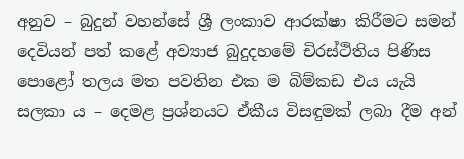අනුව – බුදුන් වහන්සේ ශ්‍රී ලංකාව ආරක්ෂා කිරීමට සමන් දෙවියන් පත් කළේ අව්‍යාජ බුදුදහමේ චිරස්ථිතිය පිණිස පොළෝ තලය මත පවතින එක ම බිම්කඩ එය යැයි සලකා ය – දෙමළ ප්‍රශ්නයට ඒකීය විසඳුමක් ලබා දීම අන්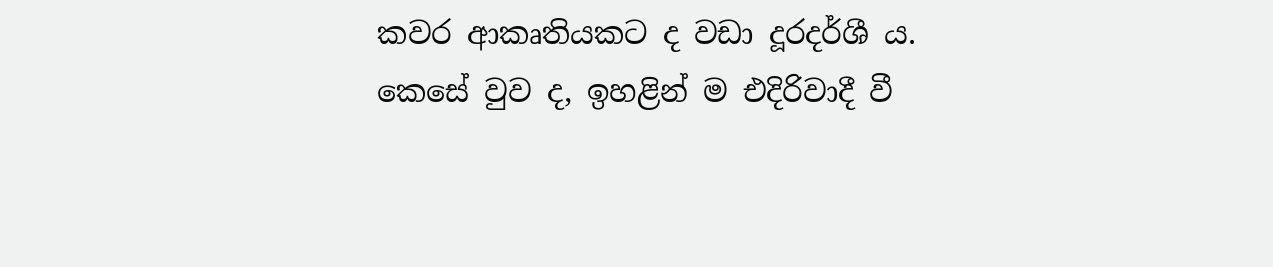කවර ආකෘතියකට ද වඩා දූරදර්ශී ය.
කෙසේ වුව ද, ඉහළින් ම එදිරිවාදී වී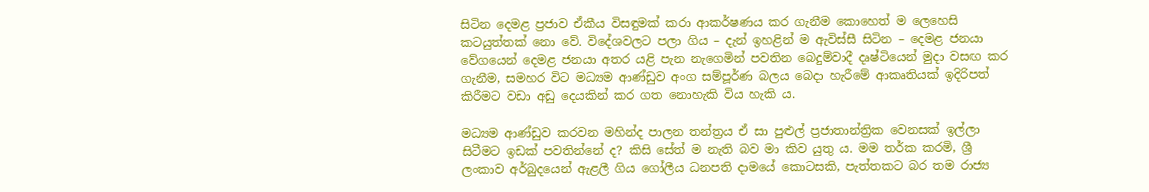සිටින දෙමළ ප්‍රජාව ඒකීය විසඳුමක් කරා ආකර්ෂණය කර ගැනීම කොහෙත් ම ලෙහෙසි කටයුත්තක් නො වේ. විදේශවලට පලා ගිය – දැන් ඉහළින් ම ඇවිස්සී සිටින – දෙමළ ජනයා වේගයෙන් දෙමළ ජනයා අතර යළි පැන නැගෙමින් පවතින බෙදුම්වාදී දෘෂ්ටියෙන් මුදා වසඟ කර ගැනීම, සමහර විට මධ්‍යම ආණ්ඩුව අංග සම්පූර්ණ බලය බෙදා හැරීමේ ආකෘතියක් ඉදිරිපත් කිරීමට වඩා අඩු දෙයකින් කර ගත නොහැකි විය හැකි ය.

මධ්‍යම ආණ්ඩුව කරවන මහින්ද පාලන තන්ත්‍රය ඒ සා පුළුල් ප්‍රජාතාන්ත්‍රික වෙනසක් ඉල්ලා සිටීමට ඉඩක් පවතින්නේ ද? කිසි සේත් ම නැති බව මා කිව යුතු ය. මම තර්ක කරමි, ශ්‍රී ලංකාව අර්බුදයෙන් ඇළලී ගිය ගෝලීය ධනපති දාමයේ කොටසකි, පැත්තකට බර තම රාජ්‍ය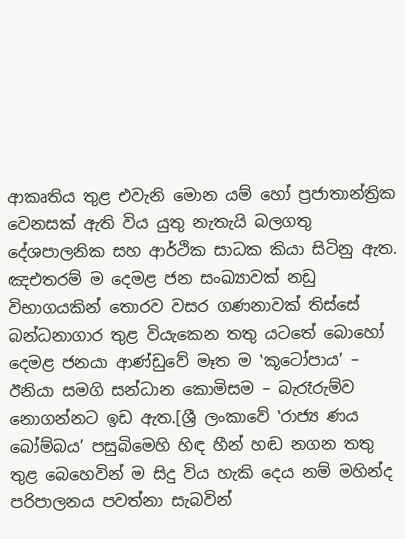ආකෘතිය තුළ එවැනි මොන යම් හෝ ප්‍රජාතාන්ත්‍රික වෙනසක් ඇති විය යුතු නැතැයි බලගතු දේශපාලනික සහ ආර්ථික සාධක කියා සිටිනු ඇත. ඤඑතරම් ම දෙමළ ජන සංඛ්‍යාවක් නඩු විභාගයකින් තොරව වසර ගණනාවක් තිස්සේ බන්ධනාගාර තුළ වියැකෙන තතු යටතේ බොහෝ දෙමළ ජනයා ආණ්ඩුවේ මෑත ම ‛කූටෝපාය’ – ඊනියා සමගි සන්ධාන කොමිසම – බැරෑරුම්ව නොගන්නට ඉඩ ඇත.[ශ්‍රී ලංකාවේ ‛රාජ්‍ය ණය බෝම්බය’ පසුබිමෙහි හිඳ හීන් හඬ නගන තතු තුළ බෙහෙවින් ම සිදු විය හැකි දෙය නම් මහින්ද පරිපාලනය පවත්නා සැබවින්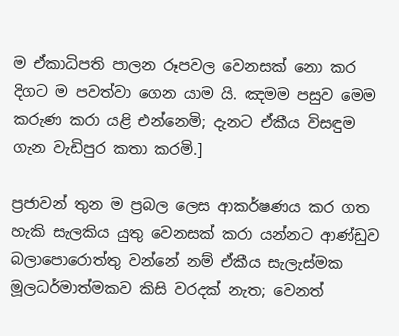ම ඒකාධිපති පාලන රූපවල වෙනසක් නො කර දිගට ම පවත්වා ගෙන යාම යි. ඤමම පසුව මෙම කරුණ කරා යළි එන්නෙමි; දැනට ඒකීය විසඳුම ගැන වැඩිපුර කතා කරමි.]

ප්‍රජාවන් තුන ම ප්‍රබල ලෙස ආකර්ෂණය කර ගත හැකි සැලකිය යුතු වෙනසක් කරා යන්නට ආණ්ඩුව බලාපොරොත්තු වන්නේ නම් ඒකීය සැලැස්මක මූලධර්මාත්මකව කිසි වරදක් නැත; වෙනත්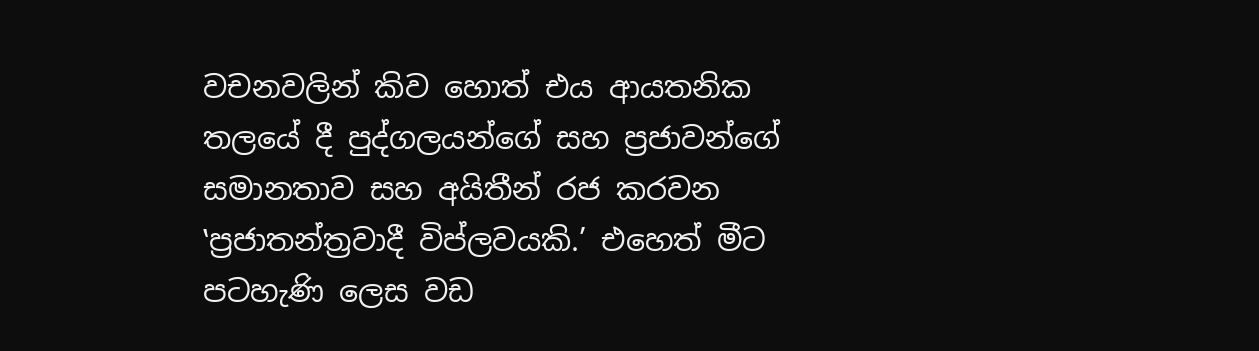වචනවලින් කිව හොත් එය ආයතනික තලයේ දී පුද්ගලයන්ගේ සහ ප්‍රජාවන්ගේ සමානතාව සහ අයිතීන් රජ කරවන ‛ප්‍රජාතන්ත්‍රවාදී විප්ලවයකි.’ එහෙත් මීට පටහැණි ලෙස වඩ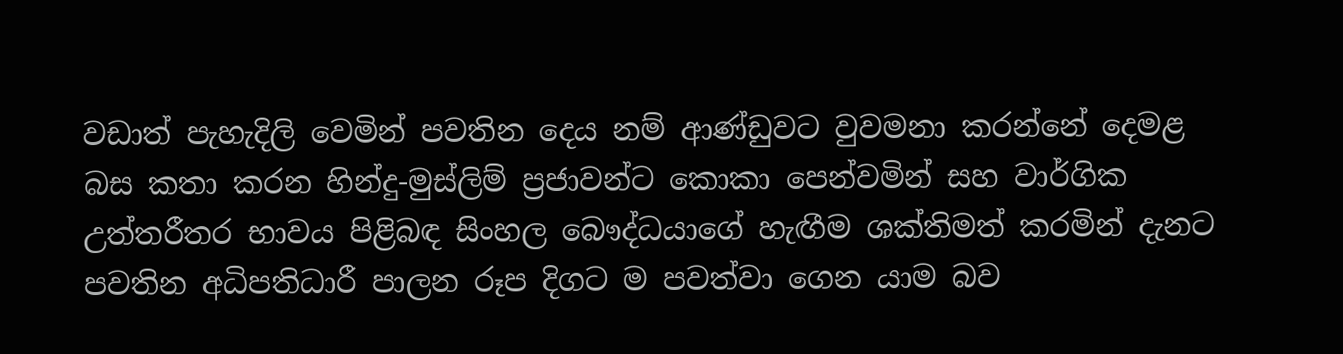වඩාත් පැහැදිලි වෙමින් පවතින දෙය නම් ආණ්ඩුවට වුවමනා කරන්නේ දෙමළ බස කතා කරන හින්දු-මුස්ලිම් ප්‍රජාවන්ට කොකා පෙන්වමින් සහ වාර්ගික උත්තරීතර භාවය පිළිබඳ සිංහල බෞද්ධයාගේ හැඟීම ශක්තිමත් කරමින් දැනට පවතින අධිපතිධාරී පාලන රූප දිගට ම පවත්වා ගෙන යාම බව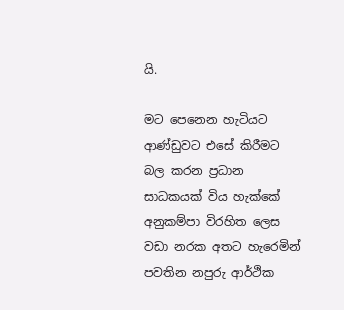යි.

මට පෙනෙන හැටියට ආණ්ඩුවට එසේ කිරීමට බල කරන ප්‍රධාන සාධකයක් විය හැක්කේ අනුකම්පා විරහිත ලෙස වඩා නරක අතට හැරෙමින් පවතින නපුරු ආර්ථික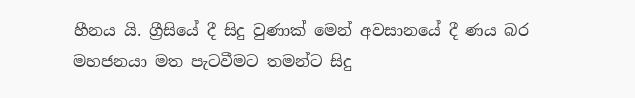හීනය යි. ග්‍රීසියේ දී සිදු වුණාක් මෙන් අවසානයේ දී ණය බර මහජනයා මත පැටවීමට තමන්ට සිදු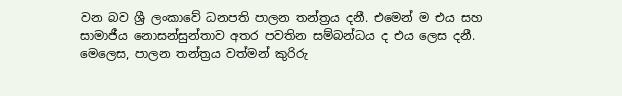වන බව ශ්‍රී ලංකාවේ ධනපති පාලන තන්ත්‍රය දනී. එමෙන් ම එය සහ සාමාජීය නොසන්සුන්තාව අතර පවතින සම්බන්ධය ද එය ලෙස දනී. මෙලෙස, පාලන තන්ත්‍රය වත්මන් කුරිරු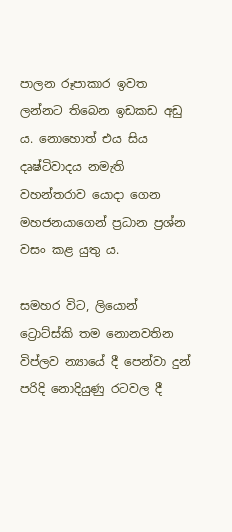පාලන රූපාකාර ඉවත ලන්නට තිබෙන ඉඩකඩ අඩු ය. නොහොත් එය සිය දෘෂ්ටිවාදය නමැති වහන්තරාව යොදා ගෙන මහජනයාගෙන් ප්‍රධාන ප්‍රශ්න වසං කළ යුතු ය.

සමහර විට, ලියොන් ට්‍රොට්ස්කි තම නොනවතින විප්ලව න්‍යායේ දී පෙන්වා දුන් පරිදි නොදියුණු රටවල දී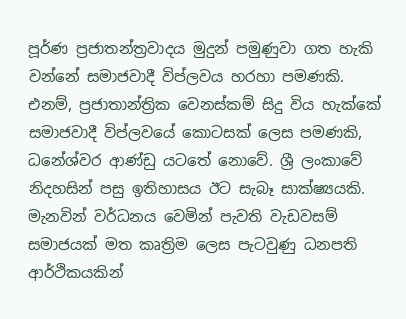පූර්ණ ප්‍රජාතන්ත්‍රවාදය මුදුන් පමුණුවා ගත හැකි වන්නේ සමාජවාදී විප්ලවය හරහා පමණකි. එනම්, ප්‍රජාතාන්ත්‍රික වෙනස්කම් සිදු විය හැක්කේ සමාජවාදී විප්ලවයේ කොටසක් ලෙස පමණකි, ධනේශ්වර ආණ්ඩු යටතේ නොවේ. ශ්‍රී ලංකාවේ නිදහසින් පසු ඉතිහාසය ඊට සැබෑ සාක්ෂ්‍යයකි. මැනවින් වර්ධනය වෙමින් පැවති වැඩවසම් සමාජයක් මත කෘත්‍රිම ලෙස පැටවුණු ධනපති ආර්ථිකයකින්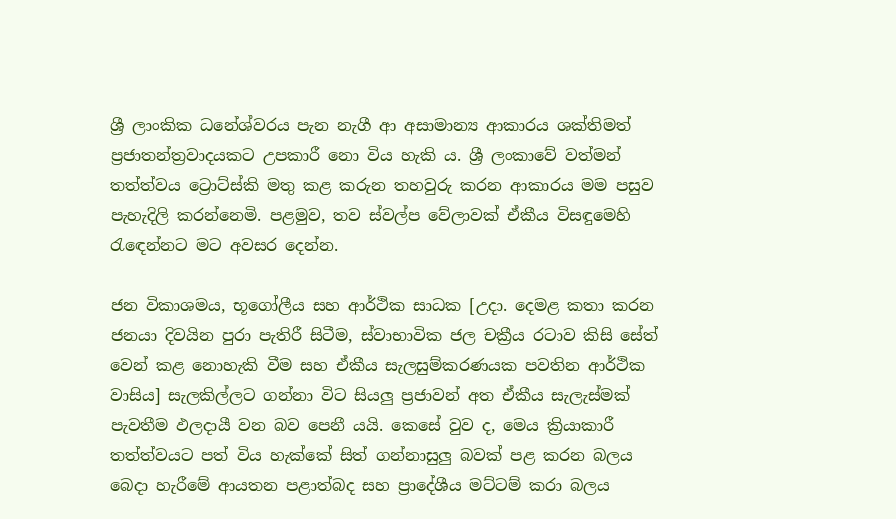ශ්‍රී ලාංකික ධනේශ්වරය පැන නැගී ආ අසාමාන්‍ය ආකාරය ශක්තිමත් ප්‍රජාතන්ත්‍රවාදයකට උපකාරී නො විය හැකි ය. ශ්‍රී ලංකාවේ වත්මන් තත්ත්වය ට්‍රොට්ස්කි මතු කළ කරුන තහවුරු කරන ආකාරය මම පසුව පැහැදිලි කරන්නෙමි. පළමුව, තව ස්වල්ප වේලාවක් ඒකීය විසඳුමෙහි රැඳෙන්නට මට අවසර දෙන්න.

ජන විකාශමය, භූගෝලීය සහ ආර්ථික සාධක [උදා. දෙමළ කතා කරන ජනයා දිවයින පුරා පැතිරී සිටීම, ස්වාභාවික ජල චක්‍රීය රටාව කිසි සේත් වෙන් කළ නොහැකි වීම සහ ඒකීය සැලසුම්කරණයක පවතින ආර්ථික වාසිය] සැලකිල්ලට ගන්නා විට සියලු ප්‍රජාවන් අත ඒකීය සැලැස්මක් පැවතීම ඵලදායී වන බව පෙනී යයි. කෙසේ වුව ද, මෙය ක්‍රියාකාරී තත්ත්වයට පත් විය හැක්කේ සිත් ගන්නාසුලු බවක් පළ කරන බලය බෙදා හැරීමේ ආයතන පළාත්බද සහ ප්‍රාදේශීය මට්ටම් කරා බලය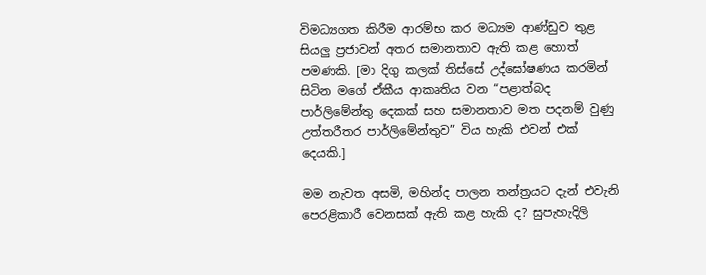විමධ්‍යගත කිරීම ආරම්භ කර මධ්‍යම ආණ්ඩුව තුළ සියලු ප්‍රජාවන් අතර සමානතාව ඇති කළ හොත් පමණකි. [මා දිගු කලක් තිස්සේ උද්ඝෝෂණය කරමින් සිටින මගේ ඒකීය ආකෘතිය වන “පළාත්බද පාර්ලිමේන්තු දෙකක් සහ සමානතාව මත පදනම් වුණු උත්තරීතර පාර්ලිමේන්තුව” විය හැකි එවන් එක් දෙයකි.]

මම නැවත අසමි, මහින්ද පාලන තන්ත්‍රයට දැන් එවැනි පෙරළිකාරී වෙනසක් ඇති කළ හැකි ද? සුපැහැදිලි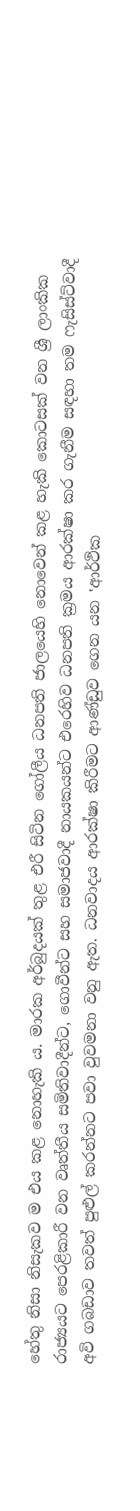හේතු නිසා නිසැකව ම එය කළ නොහැකි ය. මාරක අර්බුදයක් තුළ එරී සිටින ගෝලීය ධනපති ජාලයෙහි නොවෙන් කළ හැකි කොටසක් වන ශ්‍රී ලාංකික රාජ්‍යයට පෙරළිකාරී වන වෘත්තීය සමිතිවාදීන්ට, ගොවීන්ට සහ සමාජවාදී නායකයන්ට එරෙහිව ධනපති ක්‍රමය ආරක්ෂා කර ගැනීම සඳහා තම ෆැසිස්ට්වාදී අවි ගබඩාව තවත් පුළුල් කරන්නට පවා වුවමනා වනු ඇත. ධනවාදය ආරක්ෂා කිරීමට ආණ්ඩුව ගෙන යන ‛ආර්ථික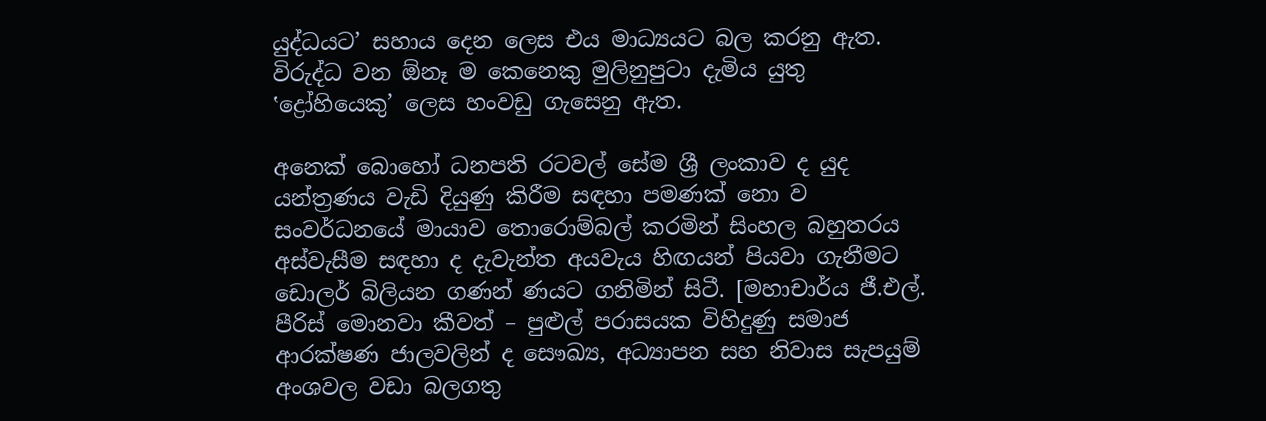යුද්ධයට’ සහාය දෙන ලෙස එය මාධ්‍යයට බල කරනු ඇත. විරුද්ධ වන ඕනෑ ම කෙනෙකු මුලිනුපුටා දැමිය යුතු ‛ද්‍රෝහියෙකු’ ලෙස හංවඩු ගැසෙනු ඇත.

අනෙක් බොහෝ ධනපති රටවල් සේම ශ්‍රී ලංකාව ද යුද යන්ත්‍රණය වැඩි දියුණු කිරීම සඳහා පමණක් නො ව සංවර්ධනයේ මායාව තොරොම්බල් කරමින් සිංහල බහුතරය අස්වැසීම සඳහා ද දැවැන්ත අයවැය හිඟයන් පියවා ගැනීමට ඩොලර් බිලියන ගණන් ණයට ගනිමින් සිටී. [මහාචාර්ය ජී.එල්. පීරිස් මොනවා කීවත් – පුළුල් පරාසයක විහිදුණු සමාජ ආරක්ෂණ ජාලවලින් ද සෞඛ්‍ය, අධ්‍යාපන සහ නිවාස සැපයුම් අංශවල වඩා බලගතු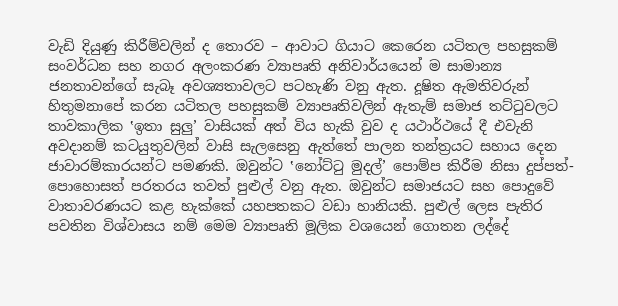වැඩි දියුණු කිරීම්වලින් ද තොරව – ආවාට ගියාට කෙරෙන යටිතල පහසුකම් සංවර්ධන සහ නගර අලංකරණ ව්‍යාපෘති අනිවාර්යයෙන් ම සාමාන්‍ය ජනතාවන්ගේ සැබෑ අවශ්‍යතාවලට පටහැණි වනු ඇත. දූෂිත ඇමතිවරුන් හිතුමනාපේ කරන යටිතල පහසුකම් ව්‍යාපෘතිවලින් ඇතැම් සමාජ තට්ටුවලට තාවකාලික ‛ඉතා සුලු’ වාසියක් අත් විය හැකි වුව ද යථාර්ථයේ දී එවැනි අවදානම් කටයුතුවලින් වාසි සැලසෙනු ඇත්තේ පාලන තන්ත්‍රයට සහාය දෙන ජාවාරම්කාරයන්ට පමණකි. ඔවුන්ට ‛නෝට්ටු මුදල්’ පොම්ප කිරීම නිසා දුප්පත්-පොහොසත් පරතරය තවත් පුළුල් වනු ඇත. ඔවුන්ට සමාජයට සහ පොදුවේ වාතාවරණයට කළ හැක්කේ යහපතකට වඩා හානියකි. පුළුල් ලෙස පැතිර පවතින විශ්වාසය නම් මෙම ව්‍යාපෘති මූලික වශයෙන් ගොතන ලද්දේ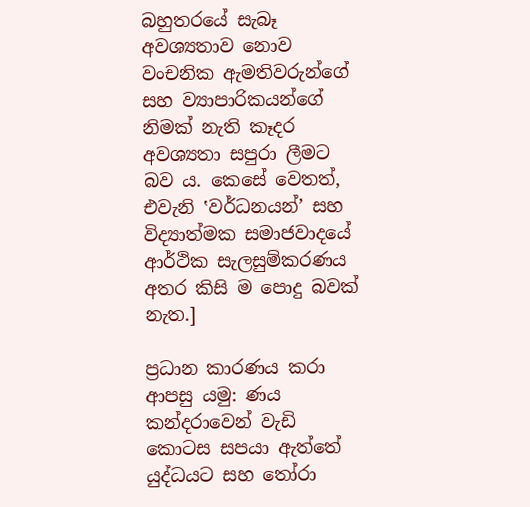බහුතරයේ සැබෑ අවශ්‍යතාව නොව වංචනික ඇමතිවරුන්ගේ සහ ව්‍යාපාරිකයන්ගේ නිමක් නැති කෑදර අවශ්‍යතා සපුරා ලීමට බව ය. කෙසේ වෙතත්, එවැනි ‛වර්ධනයන්’ සහ විද්‍යාත්මක සමාජවාදයේ ආර්ථික සැලසුම්කරණය අතර කිසි ම පොදු බවක් නැත.]

ප්‍රධාන කාරණය කරා ආපසු යමු: ණය කන්දරාවෙන් වැඩි කොටස සපයා ඇත්තේ යුද්ධයට සහ තෝරා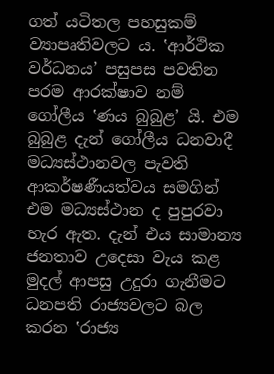ගත් යටිතල පහසුකම් ව්‍යාපෘතිවලට ය. ‛ආර්ථික වර්ධනය’ පසුපස පවතින පරම ආරක්ෂාව නම් ගෝලීය ‛ණය බුබුළ’ යි. එම බුබුළ දැන් ගෝලීය ධනවාදී මධ්‍යස්ථානවල පැවති ආකර්ෂණීයත්වය සමගින් එම මධ්‍යස්ථාන ද පුපුරවා හැර ඇත. දැන් එය සාමාන්‍ය ජනතාව උදෙසා වැය කළ මුදල් ආපසු උදුරා ගැනීමට ධනපති රාජ්‍යවලට බල කරන ‛රාජ්‍ය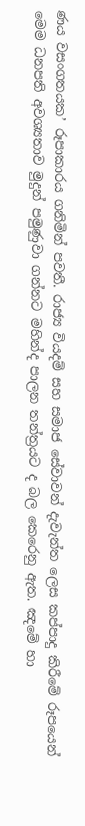ණය වසංගතයක’ රූපාකාරය ගනිමින් පවතී. රාජ්‍ය වියදම් සහ සමාජ සේවාවන් දැවැන්ත ලෙස කප්පාදු කිරීමේ රූපයෙන් මෙම ධනපති අවශ්‍යතාව මුදුන් පමුණුවා ගන්නට මහින්ද පාලන තන්ත්‍රයට ද බල කෙරෙනු ඇත. ඤමේ හා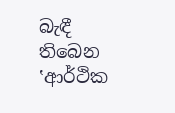බැඳී තිබෙන ‛ආර්ථික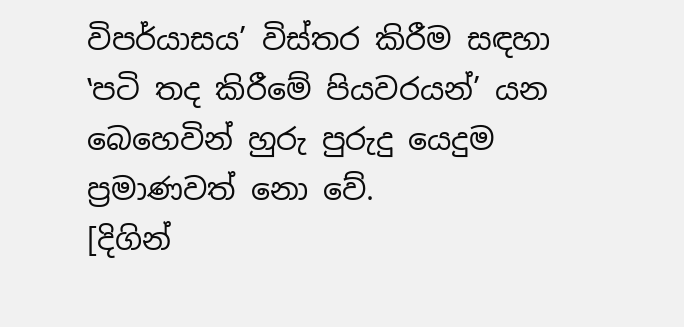විපර්යාසය’ විස්තර කිරීම සඳහා ‛පටි තද කිරීමේ පියවරයන්’ යන බෙහෙවින් හුරු පුරුදු යෙදුම ප්‍රමාණවත් නො වේ.
[දිගින්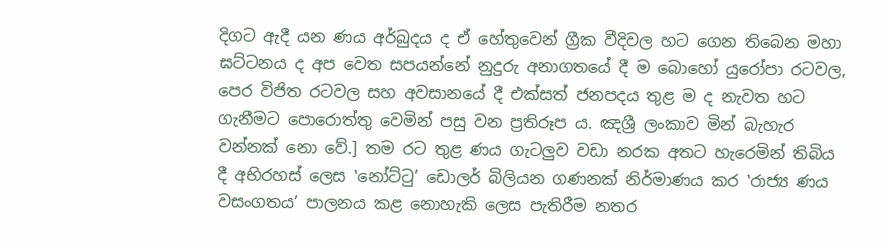දිගට ඇදී යන ණය අර්බුදය ද ඒ හේතුවෙන් ග්‍රීක වීදිවල හට ගෙන තිබෙන මහා ඝට්ටනය ද අප වෙත සපයන්නේ නුදුරු අනාගතයේ දී ම බොහෝ යුරෝපා රටවල, පෙර විජිත රටවල සහ අවසානයේ දී එක්සත් ජනපදය තුළ ම ද නැවත හට ගැනීමට පොරොත්තු වෙමින් පසු වන ප්‍රතිරූප ය. ඤශ්‍රී ලංකාව මින් බැහැර වන්නක් නො වේ.] තම රට තුළ ණය ගැටලුව වඩා නරක අතට හැරෙමින් තිබිය දී අභිරහස් ලෙස ‛නෝට්ටු’ ඩොලර් බිලියන ගණනක් නිර්මාණය කර ‛රාජ්‍ය ණය වසංගතය’ පාලනය කළ නොහැකි ලෙස පැතිරීම නතර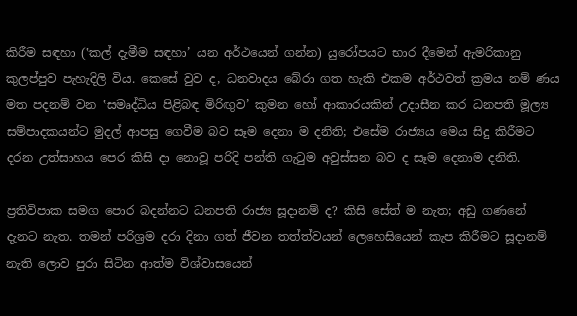කිරීම සඳහා (‛කල් දැමීම සඳහා’ යන අර්ථයෙන් ගන්න) යුරෝපයට භාර දීමෙන් ඇමරිකානු කුලප්පුව පැහැදිලි විය. කෙසේ වුව ද, ධනවාදය බේරා ගත හැකි එකම අර්ථවත් ක්‍රමය නම් ණය මත පදනම් වන ‛සමෘද්ධිය පිළිබඳ මිරිඟුව’ කුමන හෝ ආකාරයකින් උදාසීන කර ධනපති මූල්‍ය සම්පාදකයන්ට මුදල් ආපසු ගෙවීම බව සෑම දෙනා ම දනිති; එසේම රාජ්‍යය මෙය සිදු කිරීමට දරන උත්සාහය පෙර කිසි දා නොවූ පරිදි පන්ති ගැටුම අවුස්සන බව ද සෑම දෙනාම දනිති.

ප්‍රතිවිපාක සමග පොර බදන්නට ධනපති රාජ්‍ය සූදානම් ද? කිසි සේත් ම නැත; අඩු ගණනේ දැනට නැත. තමන් පරිශ්‍රම දරා දිනා ගත් ජීවන තත්ත්වයන් ලෙහෙසියෙන් කැප කිරීමට සූදානම් නැති ලොව පුරා සිටින ආත්ම විශ්වාසයෙන්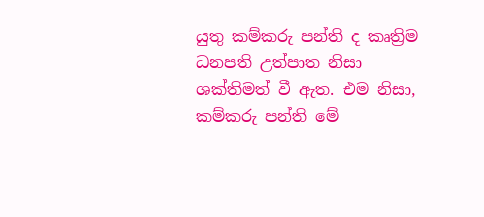යුතු කම්කරු පන්ති ද කෘත්‍රිම ධනපති උත්පාත නිසා ශක්තිමත් වී ඇත. එම නිසා, කම්කරු පන්ති මේ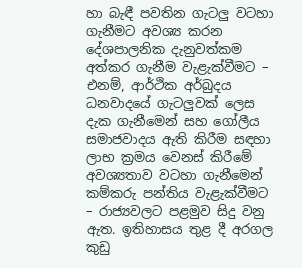හා බැඳී පවතින ගැටලු වටහා ගැනීමට අවශ්‍ය කරන දේශපාලනික දැනුවත්කම අත්කර ගැනීම වැළැක්වීමට – එනම්, ආර්ථික අර්බුදය ධනවාදයේ ගැටලුවක් ලෙස දැක ගැනීමෙන් සහ ගෝලීය සමාජවාදය ඇති කිරීම සඳහා ලාභ ක්‍රමය වෙනස් කිරීමේ අවශ්‍යතාව වටහා ගැනීමෙන් කම්කරු පන්තිය වැළැක්වීමට – රාජ්‍යවලට පළමුව සිදු වනු ඇත. ඉතිහාසය තුළ දී අරගල කුඩු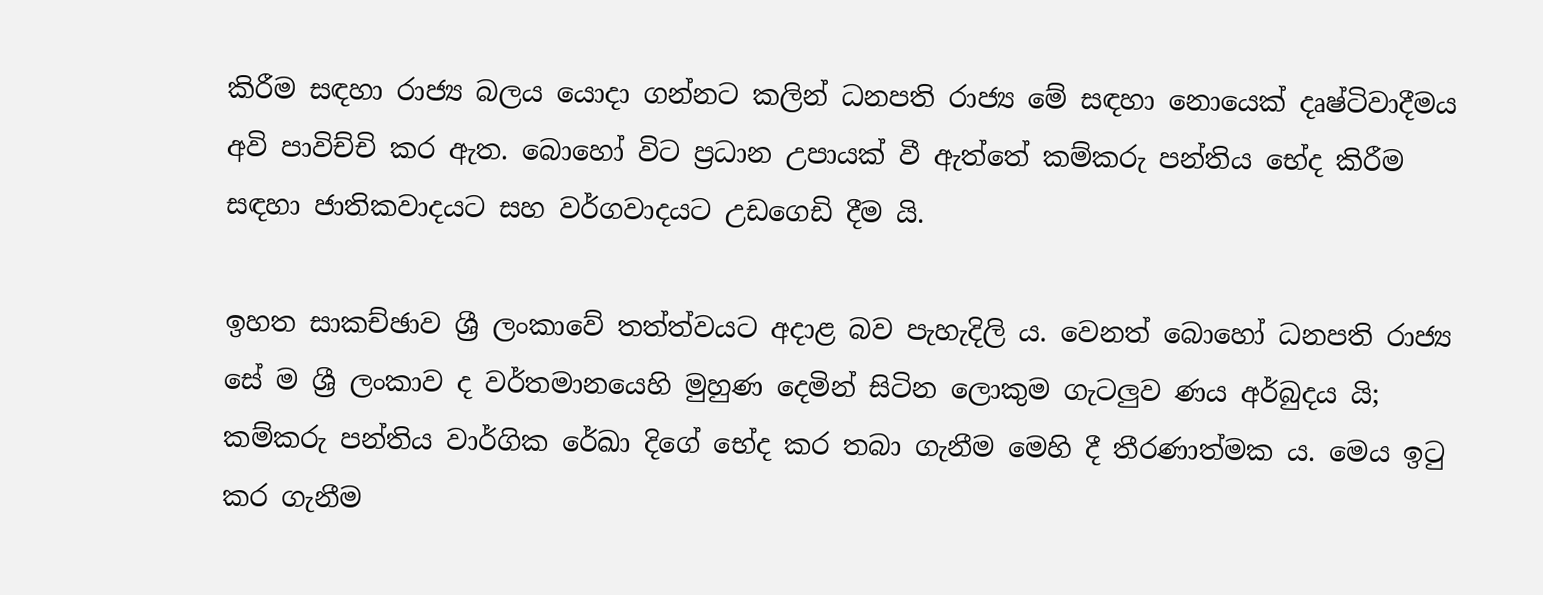කිරීම සඳහා රාජ්‍ය බලය යොදා ගන්නට කලින් ධනපති රාජ්‍ය මේ සඳහා නොයෙක් දෘෂ්ටිවාදීමය අවි පාවිච්චි කර ඇත. බොහෝ විට ප්‍රධාන උපායක් වී ඇත්තේ කම්කරු පන්තිය භේද කිරීම සඳහා ජාතිකවාදයට සහ වර්ගවාදයට උඩගෙඩි දීම යි.

ඉහත සාකච්ඡාව ශ්‍රී ලංකාවේ තත්ත්වයට අදාළ බව පැහැදිලි ය. වෙනත් බොහෝ ධනපති රාජ්‍ය සේ ම ශ්‍රී ලංකාව ද වර්තමානයෙහි මුහුණ දෙමින් සිටින ලොකුම ගැටලුව ණය අර්බුදය යි; කම්කරු පන්තිය වාර්ගික රේඛා දිගේ භේද කර තබා ගැනීම මෙහි දී තීරණාත්මක ය. මෙය ඉටු කර ගැනීම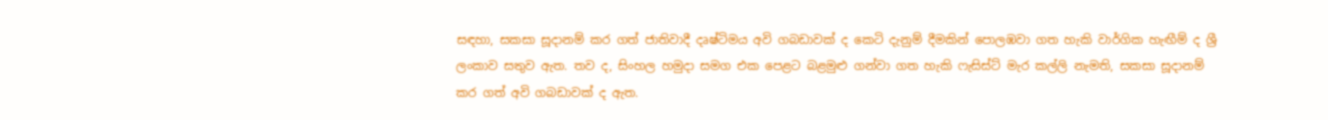සඳහා, සකසා සූදානම් කර ගත් ජාතිවාදී දෘෂ්ටිමය අවි ගබඩාවක් ද කෙටි දැනුම් දීමකින් පොලඹවා ගත හැකි වාර්ගික හැඟීම් ද ශ්‍රී ලංකාව සතුව ඇත. තව ද, සිංහල හමුදා සමග එක පෙළට බළමුළු ගන්වා ගත හැකි ෆැසිස්ට් මැර කල්ලි නැමති, සකසා සූදානම් කර ගත් අවි ගබඩාවක් ද ඇත.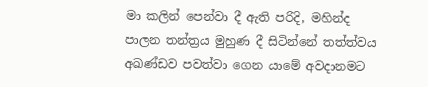මා කලින් පෙන්වා දී ඇති පරිදි, මහින්ද පාලන තන්ත්‍රය මුහුණ දී සිටින්නේ තත්ත්වය අඛණ්ඩව පවත්වා ගෙන යාමේ අවදානමට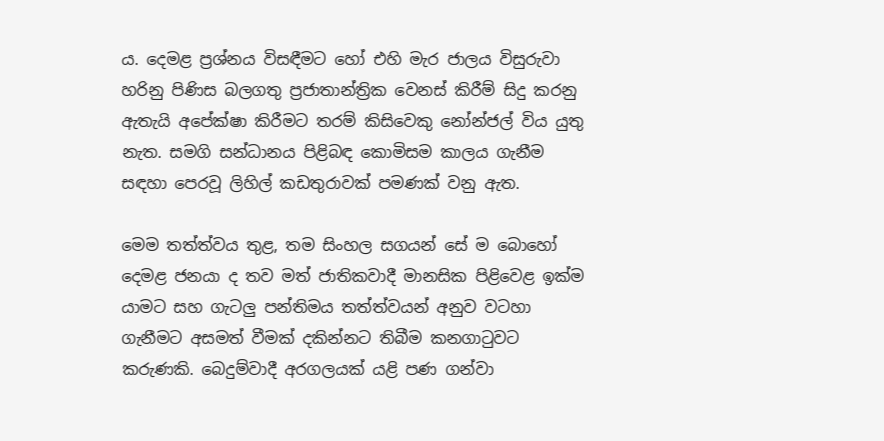ය. දෙමළ ප්‍රශ්නය විසඳීමට හෝ එහි මැර ජාලය විසුරුවා හරිනු පිණිස බලගතු ප්‍රජාතාන්ත්‍රික වෙනස් කිරීම් සිදු කරනු ඇතැයි අපේක්ෂා කිරීමට තරම් කිසිවෙකු නෝන්ජල් විය යුතු නැත. සමගි සන්ධානය පිළිබඳ කොමිසම කාලය ගැනීම සඳහා පෙරවූ ලිහිල් කඩතුරාවක් පමණක් වනු ඇත.

මෙම තත්ත්වය තුළ, තම සිංහල සගයන් සේ ම බොහෝ දෙමළ ජනයා ද තව මත් ජාතිකවාදී මානසික පිළිවෙළ ඉක්ම යාමට සහ ගැටලු පන්තිමය තත්ත්වයන් අනුව වටහා ගැනීමට අසමත් වීමක් දකින්නට තිබීම කනගාටුවට කරුණකි. බෙදුම්වාදී අරගලයක් යළි පණ ගන්වා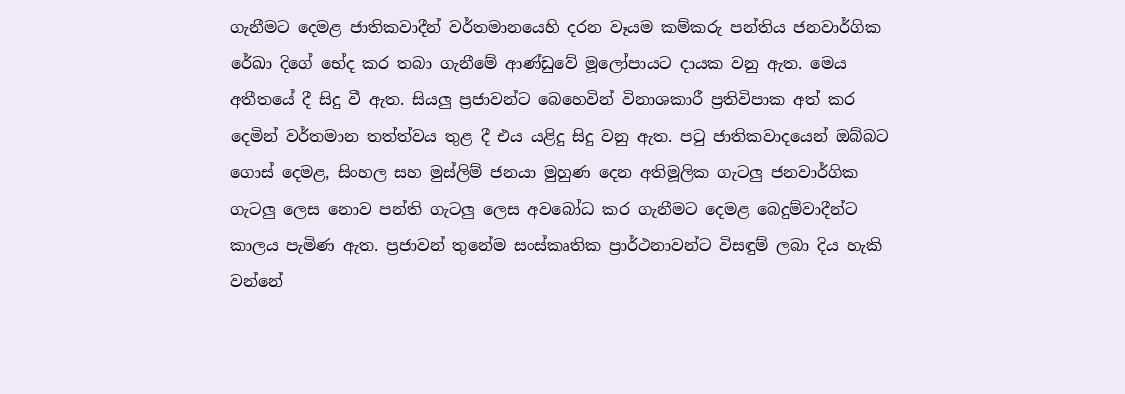ගැනීමට දෙමළ ජාතිකවාදීන් වර්තමානයෙහි දරන වෑයම කම්කරු පන්තිය ජනවාර්ගික රේඛා දිගේ භේද කර තබා ගැනීමේ ආණ්ඩුවේ මූලෝපායට දායක වනු ඇත. මෙය අතීතයේ දී සිදු වී ඇත. සියලු ප්‍රජාවන්ට බෙහෙවින් විනාශකාරී ප්‍රතිවිපාක අත් කර දෙමින් වර්තමාන තත්ත්වය තුළ දී එය යළිදු සිදු වනු ඇත. පටු ජාතිකවාදයෙන් ඔබ්බට ගොස් දෙමළ, සිංහල සහ මුස්ලිම් ජනයා මුහුණ දෙන අතිමූලික ගැටලු ජනවාර්ගික ගැටලු ලෙස නොව පන්ති ගැටලු ලෙස අවබෝධ කර ගැනීමට දෙමළ බෙදුම්වාදීන්ට කාලය පැමිණ ඇත. ප්‍රජාවන් තුනේම සංස්කෘතික ප්‍රාර්ථනාවන්ට විසඳුම් ලබා දිය හැකි වන්නේ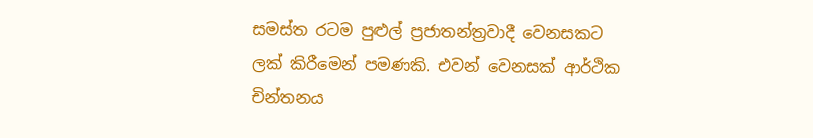සමස්ත රටම පුළුල් ප්‍රජාතන්ත්‍රවාදී වෙනසකට ලක් කිරීමෙන් පමණකි. එවන් වෙනසක් ආර්ථික චින්තනය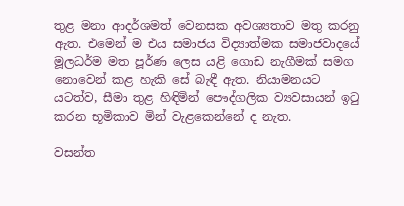තුළ මනා ආදර්ශමත් වෙනසක අවශ්‍යතාව මතු කරනු ඇත. එමෙන් ම එය සමාජය විද්‍යාත්මක සමාජවාදයේ මූලධර්ම මත පූර්ණ ලෙස යළි ගොඩ නැගීමක් සමග නොවෙන් කළ හැකි සේ බැඳී ඇත. නියාමනයට යටත්ව, සීමා තුළ හිඳිමින් පෞද්ගලික ව්‍යවසායන් ඉටු කරන භූමිකාව මින් වැළකෙන්නේ ද නැත.

වසන්ත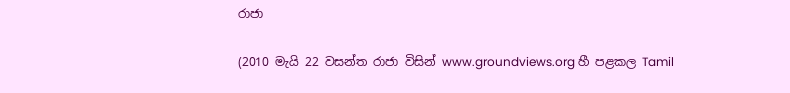රාජා

(2010 මැයි 22 වසන්ත රාජා විසින් www.groundviews.org හී පළකල Tamil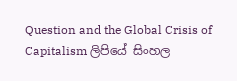Question and the Global Crisis of Capitalism ලිපියේ සිංහල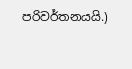පරිවර්තනයයි.)